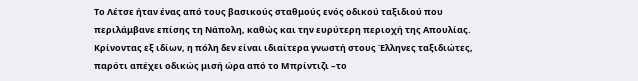Το Λέτσε ήταν ένας από τους βασικούς σταθμούς ενός οδικού ταξιδιού που περιλάμβανε επίσης τη Νάπολη, καθώς και την ευρύτερη περιοχή της Απουλίας.
Κρίνοντας εξ ιδίων, η πόλη δεν είναι ιδιαίτερα γνωστή στους Έλληνες ταξιδιώτες, παρότι απέχει οδικώς μισή ώρα από το Μπρίντιζι –το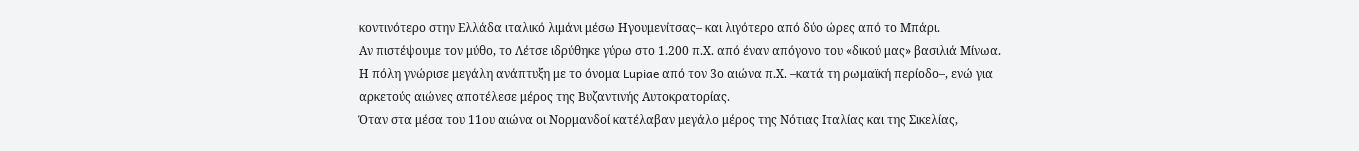κοντινότερο στην Ελλάδα ιταλικό λιμάνι μέσω Ηγουμενίτσας– και λιγότερο από δύο ώρες από το Μπάρι.
Αν πιστέψουμε τον μύθο, το Λέτσε ιδρύθηκε γύρω στο 1.200 π.Χ. από έναν απόγονο του «δικού μας» βασιλιά Μίνωα. Η πόλη γνώρισε μεγάλη ανάπτυξη με το όνομα Lupiae από τον 3ο αιώνα π.Χ. –κατά τη ρωμαϊκή περίοδο–, ενώ για αρκετούς αιώνες αποτέλεσε μέρος της Βυζαντινής Αυτοκρατορίας.
Όταν στα μέσα του 11ου αιώνα οι Νορμανδοί κατέλαβαν μεγάλο μέρος της Νότιας Ιταλίας και της Σικελίας,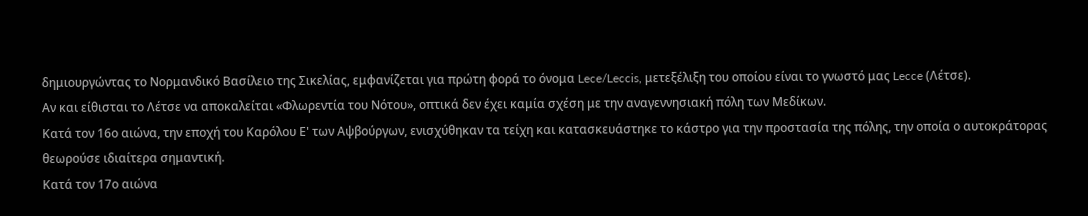δημιουργώντας το Νορμανδικό Βασίλειο της Σικελίας, εμφανίζεται για πρώτη φορά το όνομα Lece/Leccis, μετεξέλιξη του οποίου είναι το γνωστό μας Lecce (Λέτσε).
Αν και είθισται το Λέτσε να αποκαλείται «Φλωρεντία του Νότου», οπτικά δεν έχει καμία σχέση με την αναγεννησιακή πόλη των Μεδίκων.
Κατά τον 16ο αιώνα, την εποχή του Καρόλου Ε' των Αψβούργων, ενισχύθηκαν τα τείχη και κατασκευάστηκε το κάστρο για την προστασία της πόλης, την οποία ο αυτοκράτορας θεωρούσε ιδιαίτερα σημαντική.
Κατά τον 17ο αιώνα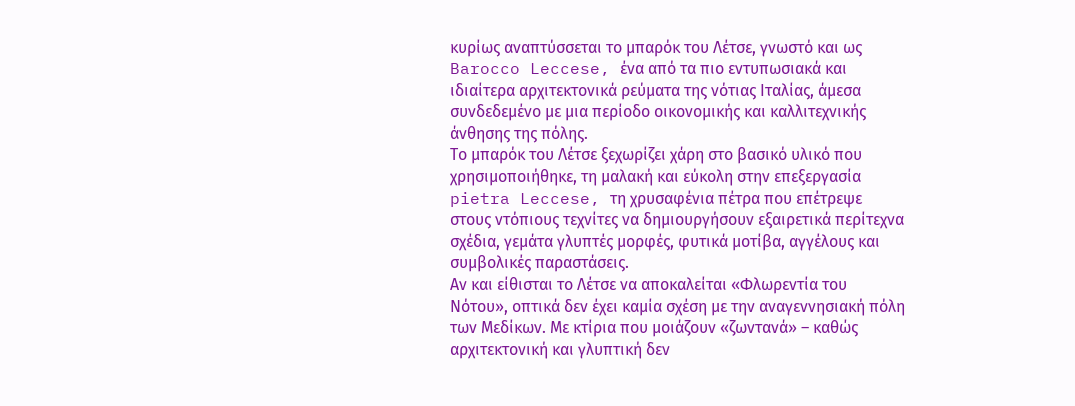κυρίως αναπτύσσεται το μπαρόκ του Λέτσε, γνωστό και ως Barocco Leccese, ένα από τα πιο εντυπωσιακά και ιδιαίτερα αρχιτεκτονικά ρεύματα της νότιας Ιταλίας, άμεσα συνδεδεμένο με μια περίοδο οικονομικής και καλλιτεχνικής άνθησης της πόλης.
Το μπαρόκ του Λέτσε ξεχωρίζει χάρη στο βασικό υλικό που χρησιμοποιήθηκε, τη μαλακή και εύκολη στην επεξεργασία pietra Leccese, τη χρυσαφένια πέτρα που επέτρεψε στους ντόπιους τεχνίτες να δημιουργήσουν εξαιρετικά περίτεχνα σχέδια, γεμάτα γλυπτές μορφές, φυτικά μοτίβα, αγγέλους και συμβολικές παραστάσεις.
Αν και είθισται το Λέτσε να αποκαλείται «Φλωρεντία του Νότου», οπτικά δεν έχει καμία σχέση με την αναγεννησιακή πόλη των Μεδίκων. Με κτίρια που μοιάζουν «ζωντανά» – καθώς αρχιτεκτονική και γλυπτική δεν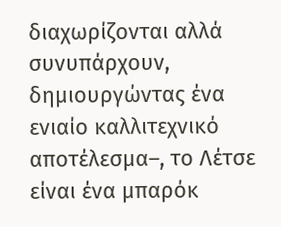διαχωρίζονται αλλά συνυπάρχουν, δημιουργώντας ένα ενιαίο καλλιτεχνικό αποτέλεσμα–, το Λέτσε είναι ένα μπαρόκ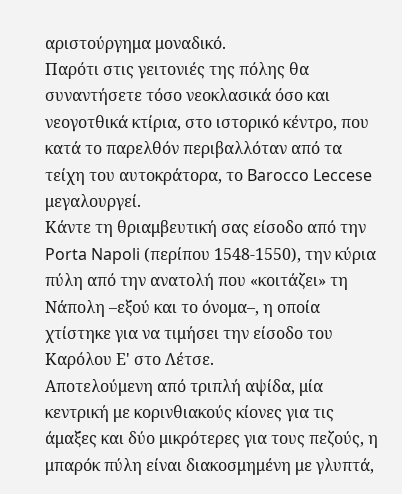αριστούργημα μοναδικό.
Παρότι στις γειτονιές της πόλης θα συναντήσετε τόσο νεοκλασικά όσο και νεογοτθικά κτίρια, στο ιστορικό κέντρο, που κατά το παρελθόν περιβαλλόταν από τα τείχη του αυτοκράτορα, το Barocco Leccese μεγαλουργεί.
Κάντε τη θριαμβευτική σας είσοδο από την Porta Napoli (περίπου 1548-1550), την κύρια πύλη από την ανατολή που «κοιτάζει» τη Νάπολη –εξού και το όνομα–, η οποία χτίστηκε για να τιμήσει την είσοδο του Καρόλου Ε' στο Λέτσε.
Αποτελούμενη από τριπλή αψίδα, μία κεντρική με κορινθιακούς κίονες για τις άμαξες και δύο μικρότερες για τους πεζούς, η μπαρόκ πύλη είναι διακοσμημένη με γλυπτά,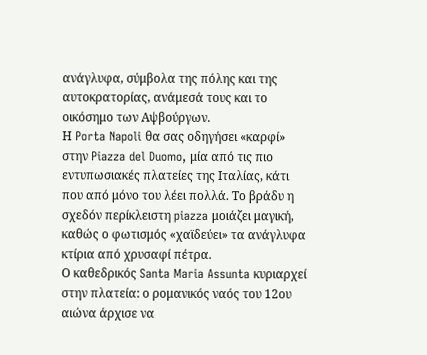ανάγλυφα, σύμβολα της πόλης και της αυτοκρατορίας, ανάμεσά τους και το οικόσημο των Αψβούργων.
Η Porta Napoli θα σας οδηγήσει «καρφί» στην Piazza del Duomo, μία από τις πιο εντυπωσιακές πλατείες της Ιταλίας, κάτι που από μόνο του λέει πολλά. Το βράδυ η σχεδόν περίκλειστη piazza μοιάζει μαγική, καθώς ο φωτισμός «χαϊδεύει» τα ανάγλυφα κτίρια από χρυσαφί πέτρα.
Ο καθεδρικός Santa Maria Assunta κυριαρχεί στην πλατεία: ο ρομανικός ναός του 12ου αιώνα άρχισε να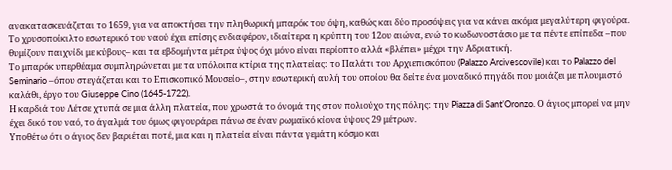ανακατασκευάζεται το 1659, για να αποκτήσει την πληθωρική μπαρόκ του όψη, καθώς και δύο προσόψεις για να κάνει ακόμα μεγαλύτερη φιγούρα.
Το χρυσοποίκιλτο εσωτερικό του ναού έχει επίσης ενδιαφέρον, ιδιαίτερα η κρύπτη του 12ου αιώνα, ενώ το κωδωνοστάσιο με τα πέντε επίπεδα –που θυμίζουν παιχνίδι με κύβους– και τα εβδομήντα μέτρα ύψος όχι μόνο είναι περίοπτο αλλά «βλέπει» μέχρι την Αδριατική.
Το μπαρόκ υπερθέαμα συμπληρώνεται με τα υπόλοιπα κτίρια της πλατείας: το Παλάτι του Αρχιεπισκόπου (Palazzo Arcivescovile) και το Palazzo del Seminario –όπου στεγάζεται και το Επισκοπικό Μουσείο–, στην εσωτερική αυλή του οποίου θα δείτε ένα μοναδικό πηγάδι που μοιάζει με πλουμιστό καλάθι, έργο του Giuseppe Cino (1645-1722).
Η καρδιά του Λέτσε χτυπά σε μια άλλη πλατεία, που χρωστά το όνομά της στον πολιούχο της πόλης: την Piazza di Sant’Oronzo. Ο άγιος μπορεί να μην έχει δικό του ναό, το άγαλμά του όμως φιγουράρει πάνω σε έναν ρωμαϊκό κίονα ύψους 29 μέτρων.
Υποθέτω ότι ο άγιος δεν βαριέται ποτέ, μια και η πλατεία είναι πάντα γεμάτη κόσμο και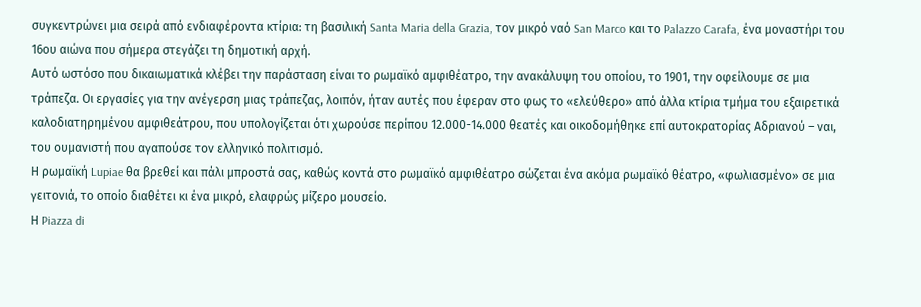συγκεντρώνει μια σειρά από ενδιαφέροντα κτίρια: τη βασιλική Santa Maria della Grazia, τον μικρό ναό San Marco και το Palazzo Carafa, ένα μοναστήρι του 16ου αιώνα που σήμερα στεγάζει τη δημοτική αρχή.
Αυτό ωστόσο που δικαιωματικά κλέβει την παράσταση είναι το ρωμαϊκό αμφιθέατρο, την ανακάλυψη του οποίου, το 1901, την οφείλουμε σε μια τράπεζα. Οι εργασίες για την ανέγερση μιας τράπεζας, λοιπόν, ήταν αυτές που έφεραν στο φως το «ελεύθερο» από άλλα κτίρια τμήμα του εξαιρετικά καλοδιατηρημένου αμφιθεάτρου, που υπολογίζεται ότι χωρούσε περίπου 12.000-14.000 θεατές και οικοδομήθηκε επί αυτοκρατορίας Αδριανού – ναι, του ουμανιστή που αγαπούσε τον ελληνικό πολιτισμό.
Η ρωμαϊκή Lupiae θα βρεθεί και πάλι μπροστά σας, καθώς κοντά στο ρωμαϊκό αμφιθέατρο σώζεται ένα ακόμα ρωμαϊκό θέατρο, «φωλιασμένο» σε μια γειτονιά, το οποίο διαθέτει κι ένα μικρό, ελαφρώς μίζερο μουσείο.
Η Piazza di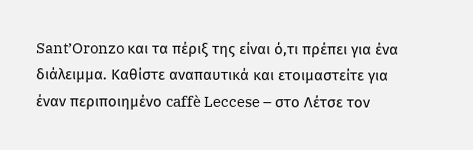Sant’Oronzo και τα πέριξ της είναι ό,τι πρέπει για ένα διάλειμμα. Καθίστε αναπαυτικά και ετοιμαστείτε για έναν περιποιημένο caffè Leccese – στο Λέτσε τον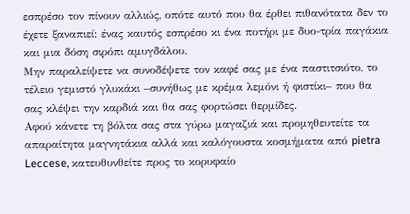εσπρέσο τον πίνουν αλλιώς, οπότε αυτό που θα έρθει πιθανότατα δεν το έχετε ξαναπιεί: ένας καυτός εσπρέσο κι ένα ποτήρι με δυο-τρία παγάκια και μια δόση σιρόπι αμυγδάλου.
Μην παραλείψετε να συνοδέψετε τον καφέ σας με ένα παστιτσιότο, το τέλειο γεμιστό γλυκάκι –συνήθως με κρέμα λεμόνι ή φιστίκι– που θα σας κλέψει την καρδιά και θα σας φορτώσει θερμίδες.
Αφού κάνετε τη βόλτα σας στα γύρω μαγαζιά και προμηθευτείτε τα απαραίτητα μαγνητάκια αλλά και καλόγουστα κοσμήματα από pietra Leccese, κατευθυνθείτε προς το κορυφαίο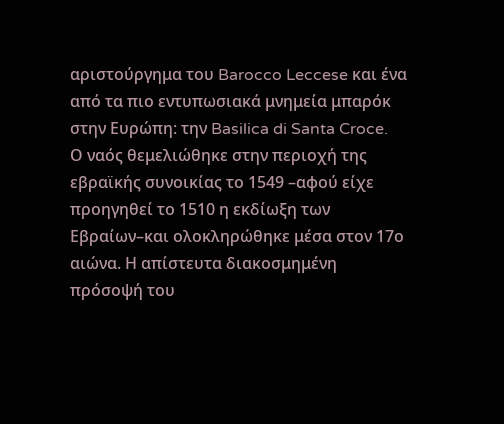αριστούργημα του Barocco Leccese και ένα από τα πιο εντυπωσιακά μνημεία μπαρόκ στην Ευρώπη: την Basilica di Santa Croce.
Ο ναός θεμελιώθηκε στην περιοχή της εβραϊκής συνοικίας το 1549 –αφού είχε προηγηθεί το 1510 η εκδίωξη των Εβραίων–και ολοκληρώθηκε μέσα στον 17ο αιώνα. Η απίστευτα διακοσμημένη πρόσοψή του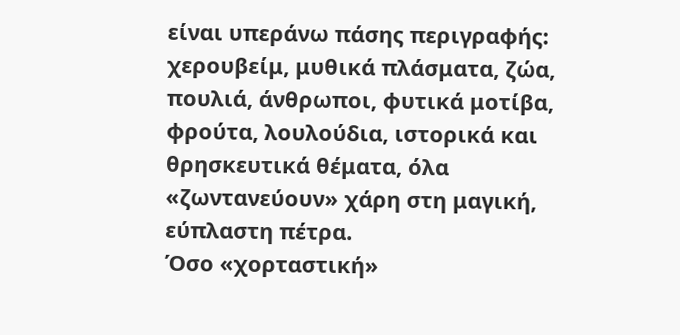είναι υπεράνω πάσης περιγραφής: χερουβείμ, μυθικά πλάσματα, ζώα, πουλιά, άνθρωποι, φυτικά μοτίβα, φρούτα, λουλούδια, ιστορικά και θρησκευτικά θέματα, όλα «ζωντανεύουν» χάρη στη μαγική, εύπλαστη πέτρα.
Όσο «χορταστική»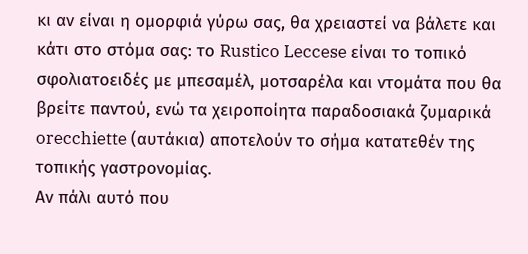κι αν είναι η ομορφιά γύρω σας, θα χρειαστεί να βάλετε και κάτι στο στόμα σας: το Rustico Leccese είναι το τοπικό σφολιατοειδές με μπεσαμέλ, μοτσαρέλα και ντομάτα που θα βρείτε παντού, ενώ τα χειροποίητα παραδοσιακά ζυμαρικά orecchiette (αυτάκια) αποτελούν το σήμα κατατεθέν της τοπικής γαστρονομίας.
Αν πάλι αυτό που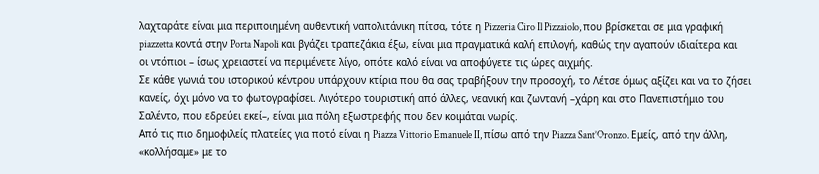λαχταράτε είναι μια περιποιημένη αυθεντική ναπολιτάνικη πίτσα, τότε η Pizzeria Ciro Il Pizzaiolo, που βρίσκεται σε μια γραφική piazzetta κοντά στην Porta Napoli και βγάζει τραπεζάκια έξω, είναι μια πραγματικά καλή επιλογή, καθώς την αγαπούν ιδιαίτερα και οι ντόπιοι – ίσως χρειαστεί να περιμένετε λίγο, οπότε καλό είναι να αποφύγετε τις ώρες αιχμής.
Σε κάθε γωνιά του ιστορικού κέντρου υπάρχουν κτίρια που θα σας τραβήξουν την προσοχή, το Λέτσε όμως αξίζει και να το ζήσει κανείς, όχι μόνο να το φωτογραφίσει. Λιγότερο τουριστική από άλλες, νεανική και ζωντανή –χάρη και στο Πανεπιστήμιο του Σαλέντο, που εδρεύει εκεί–, είναι μια πόλη εξωστρεφής που δεν κοιμάται νωρίς.
Από τις πιο δημοφιλείς πλατείες για ποτό είναι η Piazza Vittorio Emanuele II, πίσω από την Piazza Sant’Oronzo. Εμείς, από την άλλη, «κολλήσαμε» με το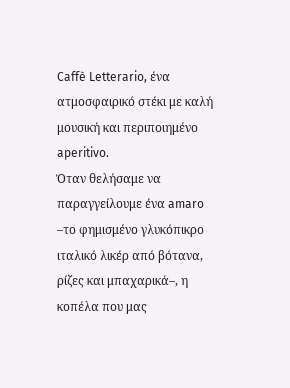Caffè Letterario, ένα ατμοσφαιρικό στέκι με καλή μουσική και περιποιημένο aperitivo.
Όταν θελήσαμε να παραγγείλουμε ένα amaro –το φημισμένο γλυκόπικρο ιταλικό λικέρ από βότανα, ρίζες και μπαχαρικά–, η κοπέλα που μας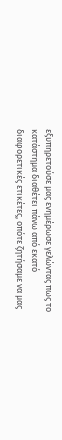εξυπηρετούσε μας ενημέρωσε γελώντας πως το κατάστημα διαθέτει πάνω από εκατό διαφορετικές ετικέτες, οπότε ζητήσαμε να μας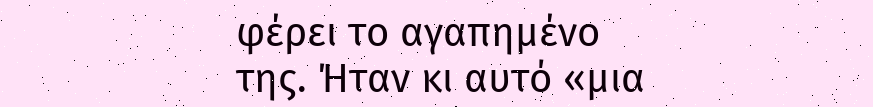φέρει το αγαπημένο της. Ήταν κι αυτό «μια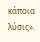κάποια λύσις».